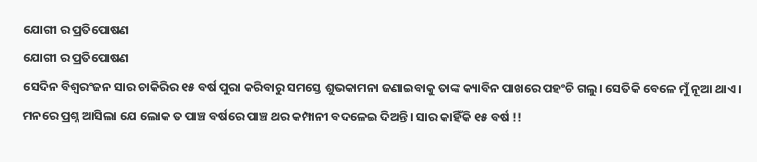ଯୋଗୀ ର ପ୍ରତିପୋଷଣ
ଯୋଗୀ ର ପ୍ରତିପୋଷଣ
ସେଦିନ ବିଶ୍ୱରଂଜନ ସାର ଚାକିରିର ୧୫ ବର୍ଷ ପୁରା କରିବାରୁ ସମସ୍ତେ ଶୁଭକାମନା ଜଣାଇବାକୁ ତାଙ୍କ କ୍ୟାବିନ ପାଖରେ ପହଂଚି ଗଲୁ। ସେତିକି ବେଳେ ମୁଁ ନୂଆ ଥାଏ। ମନରେ ପ୍ରଶ୍ନ ଆସିଲା ଯେ ଲୋକ ତ ପାଞ୍ଚ ବର୍ଷରେ ପାଞ୍ଚ ଥର କମ୍ପାନୀ ବଦଳେଇ ଦିଅନ୍ତି। ସାର କାହିଁକି ୧୫ ବର୍ଷ !!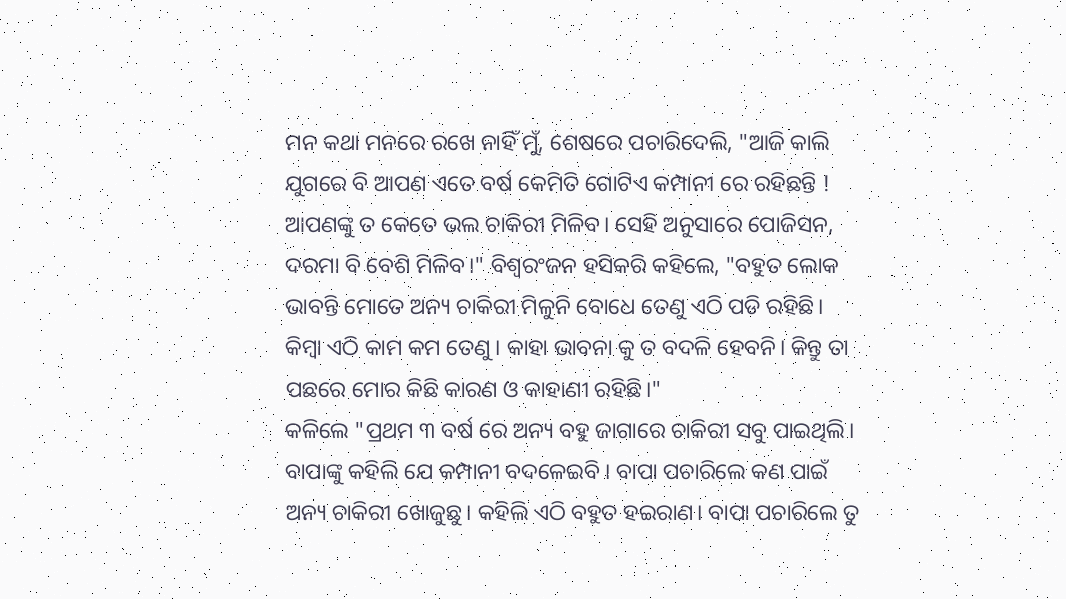ମନ କଥା ମନରେ ରଖେ ନାହିଁ ମୁଁ, ଶେଷରେ ପଚାରିଦେଲି, "ଆଜି କାଲି ଯୁଗରେ ବି ଆପଣ ଏତେ ବର୍ଷ କେମିତି ଗୋଟିଏ କମ୍ପାନୀ ରେ ରହିଛନ୍ତି ! ଆପଣଙ୍କୁ ତ କେତେ ଭଲ ଚାକିରୀ ମିଳିବ। ସେହି ଅନୁସାରେ ପୋଜିସନ, ଦରମା ବି ବେଶି ମିଳିବ।" ବିଶ୍ୱରଂଜନ ହସିକରି କହିଲେ, "ବହୁତ ଲୋକ ଭାବନ୍ତି ମୋତେ ଅନ୍ୟ ଚାକିରୀ ମିଳୁନି ବୋଧେ ତେଣୁ ଏଠି ପଡି ରହିଛି। କିମ୍ବା ଏଠି କାମ କମ ତେଣୁ। କାହା ଭାବନା କୁ ତ ବଦଳି ହେବନି। କିନ୍ତୁ ତା ପଛରେ ମୋର କିଛି କାରଣ ଓ କାହାଣୀ ରହିଛି।"
କଳିଲେ "ପ୍ରଥମ ୩ ବର୍ଷ ରେ ଅନ୍ୟ ବହୁ ଜାଗାରେ ଚାକିରୀ ସବୁ ପାଇଥିଲି। ବାପାଙ୍କୁ କହିଲି ଯେ କମ୍ପାନୀ ବଦଳେଇବି । ବାପା ପଚାରିଲେ କଣ ପାଇଁ ଅନ୍ୟ ଚାକିରୀ ଖୋଜୁଛୁ। କହିଲି ଏଠି ବହୁତ ହଇରାଣ। ବାପା ପଚାରିଲେ ତୁ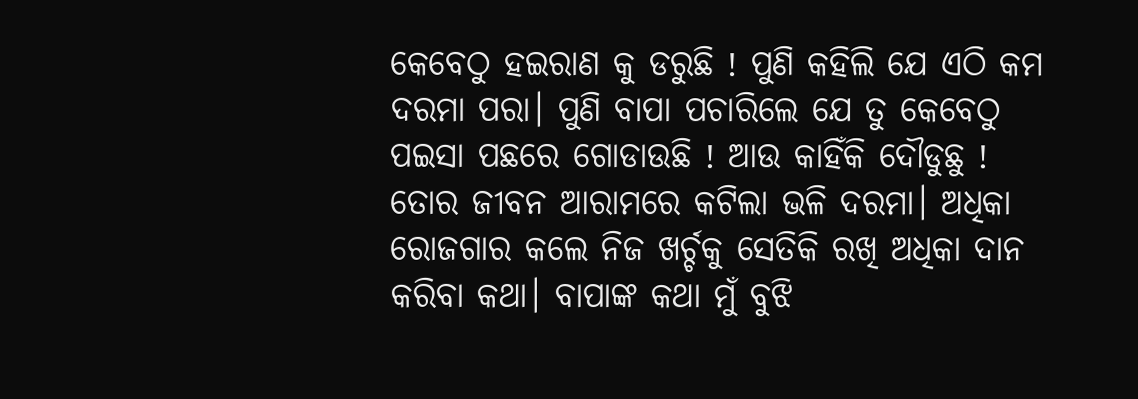କେବେଠୁ ହଇରାଣ କୁ ଡରୁଛି ! ପୁଣି କହିଲି ଯେ ଏଠି କମ ଦରମା ପରା। ପୁଣି ବାପା ପଚାରିଲେ ଯେ ତୁ କେବେଠୁ ପଇସା ପଛରେ ଗୋଡାଉଛି ! ଆଉ କାହିଁକି ଦୌଡୁଛୁ ! ତୋର ଜୀବନ ଆରାମରେ କଟିଲା ଭଳି ଦରମା। ଅଧିକା ରୋଜଗାର କଲେ ନିଜ ଖର୍ଚ୍ଚକୁ ସେତିକି ରଖି ଅଧିକା ଦାନ କରିବା କଥା। ବାପାଙ୍କ କଥା ମୁଁ ବୁଝି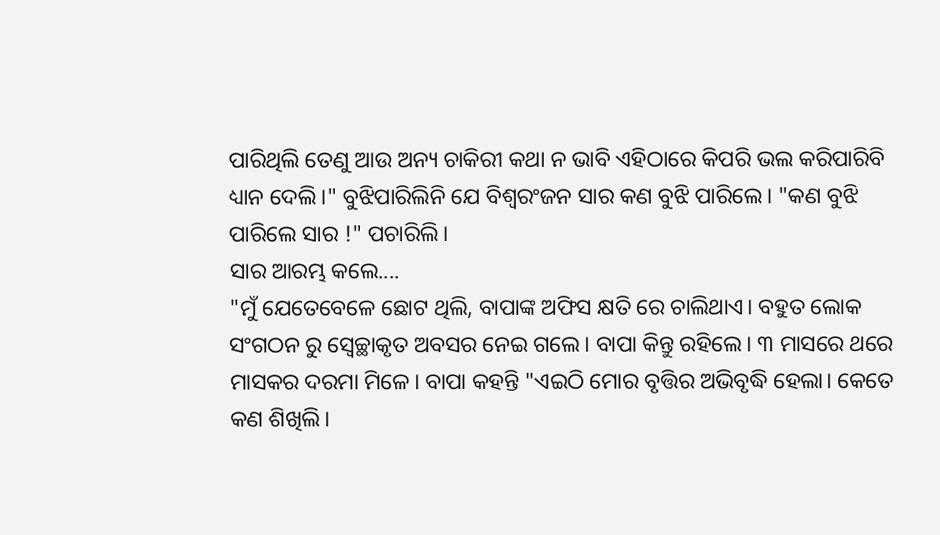ପାରିଥିଲି ତେଣୁ ଆଉ ଅନ୍ୟ ଚାକିରୀ କଥା ନ ଭାବି ଏହିଠାରେ କିପରି ଭଲ କରିପାରିବି ଧ୍ୟାନ ଦେଲି।" ବୁଝିପାରିଲିନି ଯେ ବିଶ୍ୱରଂଜନ ସାର କଣ ବୁଝି ପାରିଲେ। "କଣ ବୁଝି ପାରିଲେ ସାର !" ପଚାରିଲି।
ସାର ଆରମ୍ଭ କଲେ....
"ମୁଁ ଯେତେବେଳେ ଛୋଟ ଥିଲି, ବାପାଙ୍କ ଅଫିସ କ୍ଷତି ରେ ଚାଲିଥାଏ। ବହୁତ ଲୋକ ସଂଗଠନ ରୁ ସ୍ବେଚ୍ଛାକୃତ ଅବସର ନେଇ ଗଲେ। ବାପା କିନ୍ତୁ ରହିଲେ। ୩ ମାସରେ ଥରେ ମାସକର ଦରମା ମିଳେ। ବାପା କହନ୍ତି "ଏଇଠି ମୋର ବୃତ୍ତିର ଅଭିବୃଦ୍ଧି ହେଲା। କେତେ କଣ ଶିଖିଲି।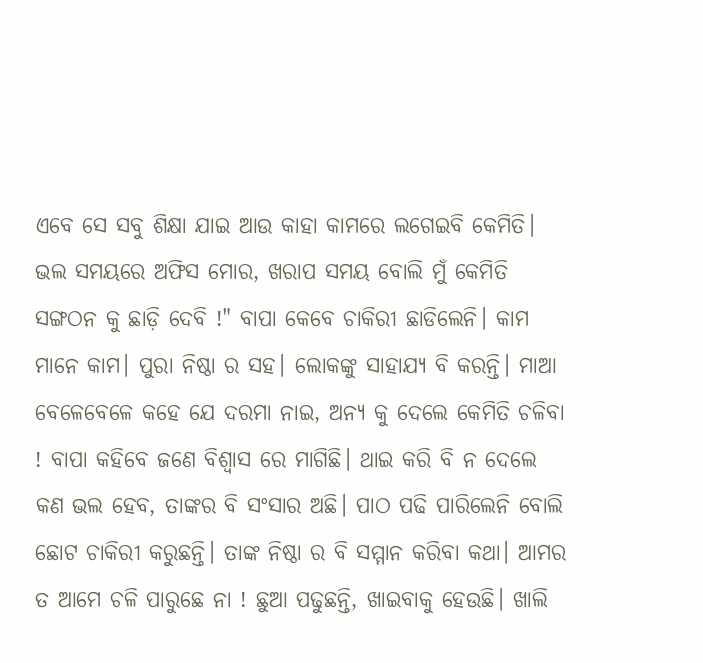ଏବେ ସେ ସବୁ ଶିକ୍ଷା ଯାଇ ଆଉ କାହା କାମରେ ଲଗେଇବି କେମିତି। ଭଲ ସମୟରେ ଅଫିସ ମୋର, ଖରାପ ସମୟ ବୋଲି ମୁଁ କେମିତି ସଙ୍ଗଠନ କୁ ଛାଡ଼ି ଦେବି !" ବାପା କେବେ ଚାକିରୀ ଛାଡିଲେନି। କାମ ମାନେ କାମ। ପୁରା ନିଷ୍ଠା ର ସହ। ଲୋକଙ୍କୁ ସାହାଯ୍ୟ ବି କରନ୍ତି। ମାଆ ବେଳେବେଳେ କହେ ଯେ ଦରମା ନାଇ, ଅନ୍ୟ କୁ ଦେଲେ କେମିତି ଚଳିବା ! ବାପା କହିବେ ଜଣେ ବିଶ୍ୱାସ ରେ ମାଗିଛି। ଥାଇ କରି ବି ନ ଦେଲେ କଣ ଭଲ ହେବ, ତାଙ୍କର ବି ସଂସାର ଅଛି। ପାଠ ପଢି ପାରିଲେନି ବୋଲି ଛୋଟ ଚାକିରୀ କରୁଛନ୍ତି। ତାଙ୍କ ନିଷ୍ଠା ର ବି ସମ୍ମାନ କରିବା କଥା। ଆମର ତ ଆମେ ଚଳି ପାରୁଛେ ନା ! ଛୁଆ ପଢୁଛନ୍ତି, ଖାଇବାକୁ ହେଉଛି। ଖାଲି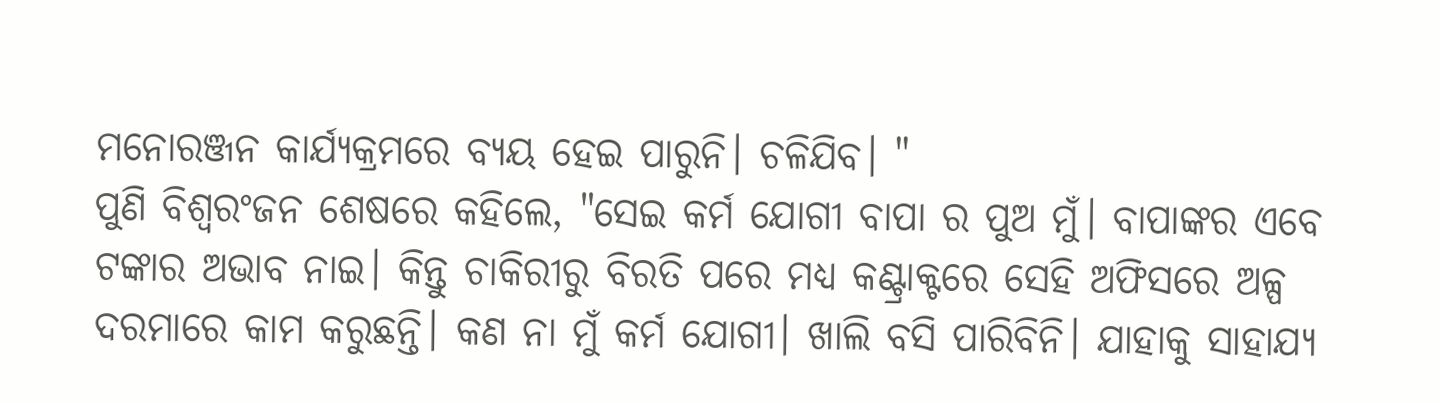ମନୋରଞ୍ଜନ କାର୍ଯ୍ୟକ୍ରମରେ ବ୍ୟୟ ହେଇ ପାରୁନି। ଚଳିଯିବ। "
ପୁଣି ବିଶ୍ୱରଂଜନ ଶେଷରେ କହିଲେ, "ସେଇ କର୍ମ ଯୋଗୀ ବାପା ର ପୁଅ ମୁଁ। ବାପାଙ୍କର ଏବେ ଟଙ୍କାର ଅଭାବ ନାଇ। କିନ୍ତୁ ଚାକିରୀରୁ ବିରତି ପରେ ମଧ୍ୟ କଣ୍ଟ୍ରାକ୍ଟରେ ସେହି ଅଫିସରେ ଅଳ୍ପ ଦରମାରେ କାମ କରୁଛନ୍ତି। କଣ ନା ମୁଁ କର୍ମ ଯୋଗୀ। ଖାଲି ବସି ପାରିବିନି। ଯାହାକୁ ସାହାଯ୍ୟ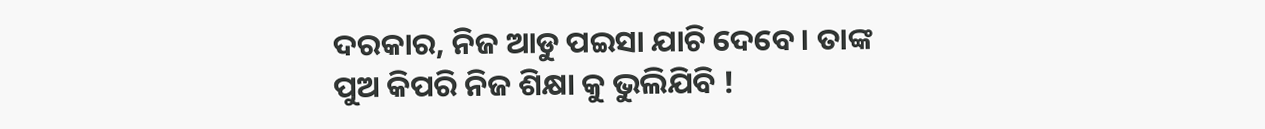ଦରକାର, ନିଜ ଆଡୁ ପଇସା ଯାଚି ଦେବେ। ତାଙ୍କ ପୁଅ କିପରି ନିଜ ଶିକ୍ଷା କୁ ଭୁଲିଯିବି !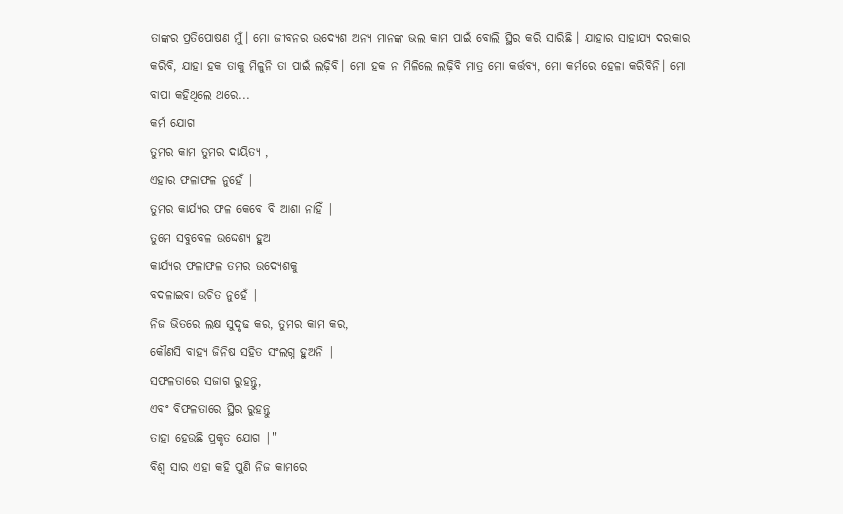ତାଙ୍କର ପ୍ରତିପୋଷଣ ମୁଁ। ମୋ ଜୀବନର ଉଦ୍ୟେଶ ଅନ୍ୟ ମାନଙ୍କ ଭଲ କାମ ପାଇଁ ବୋଲି ସ୍ଥିର କରି ସାରିଛି । ଯାହାର ସାହାଯ୍ୟ ଦରକାର କରିବି, ଯାହା ହକ ତାକୁ ମିଳୁନି ତା ପାଇଁ ଲଢ଼ିବି। ମୋ ହକ ନ ମିଳିଲେ ଲଢ଼ିବି ମାତ୍ର ମୋ କର୍ତ୍ତବ୍ୟ, ମୋ କର୍ମରେ ହେଳା କରିବିନି। ମୋ ବାପା କହିଥିଲେ ଥରେ...
କର୍ମ ଯୋଗ
ତୁମର କାମ ତୁମର ଦାୟିତ୍ୟ ,
ଏହାର ଫଳାଫଳ ନୁହେଁ |
ତୁମର କାର୍ଯ୍ୟର ଫଳ କେବେ ବି ଆଶା ନାହିଁ |
ତୁମେ ସବୁବେଳ ଉଦ୍ଦେଶ୍ୟ ହୁଅ
କାର୍ଯ୍ୟର ଫଳାଫଳ ତମର ଉଦ୍ୟେଶକୁ
ବଦଳାଇବା ଉଚିତ ନୁହେଁ |
ନିଜ ଭିତରେ ଲକ୍ଷ ସୁଦୃଢ କର, ତୁମର କାମ କର,
କୌଣସି ବାହ୍ୟ ଜିନିଷ ସହିତ ସଂଲଗ୍ନ ହୁଅନି |
ସଫଳତାରେ ସଜାଗ ରୁହନ୍ତୁ,
ଏବଂ ବିଫଳତାରେ ସ୍ଥିର ରୁହନ୍ତୁ
ତାହା ହେଉଛି ପ୍ରକୃତ ଯୋଗ |"
ବିଶ୍ୱ ସାର ଏହା କହି ପୁଣି ନିଜ କାମରେ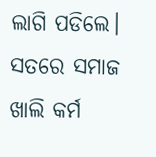ଲାଗି ପଡିଲେ। ସତରେ ସମାଜ ଖାଲି କର୍ମ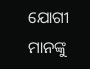ଯୋଗୀ ମାନଙ୍କୁ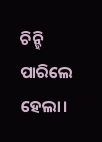ଚିନ୍ହି ପାରିଲେ ହେଲା।